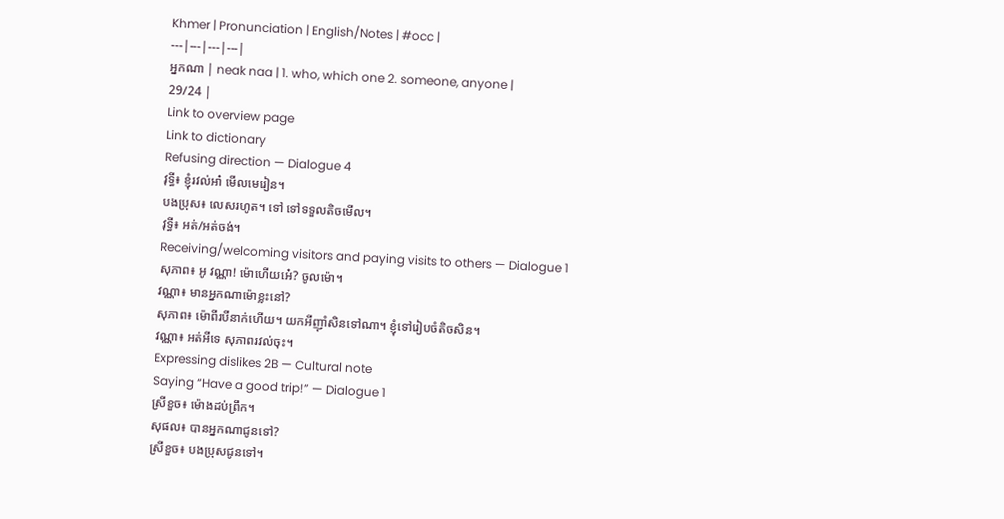Khmer | Pronunciation | English/Notes | #occ |
---|---|---|---|
អ្នកណា | neak naa | 1. who, which one 2. someone, anyone |
29/24 |
Link to overview page
Link to dictionary
Refusing direction — Dialogue 4
វុទ្ធី៖ ខ្ញុំរវល់អា៎ មើលមេរៀន។
បងប្រុស៖ លេសរហូត។ ទៅ ទៅទទួលតិចមើល។
វុទ្ធី៖ អត់/អត់ចង់។
Receiving/welcoming visitors and paying visits to others — Dialogue 1
សុភាព៖ អូ វណ្ណា! ម៉ោហើយអេ៎? ចូលម៉ោ។
វណ្ណា៖ មានអ្នកណាម៉ោខ្លះនៅ?
សុភាព៖ ម៉ោពីរបីនាក់ហើយ។ យកអីញ៉ាំសិនទៅណា។ ខ្ញុំទៅរៀបចំតិចសិន។
វណ្ណា៖ អត់អីទេ សុភាពរវល់ចុះ។
Expressing dislikes 2B — Cultural note
Saying “Have a good trip!” — Dialogue 1
ស្រីខួច៖ ម៉ោងដប់ព្រឹក។
សុផល៖ បានអ្នកណាជូនទៅ?
ស្រីខួច៖ បងប្រុសជូនទៅ។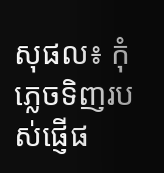សុផល៖ កុំភ្លេចទិញរបស់ផ្ញើផ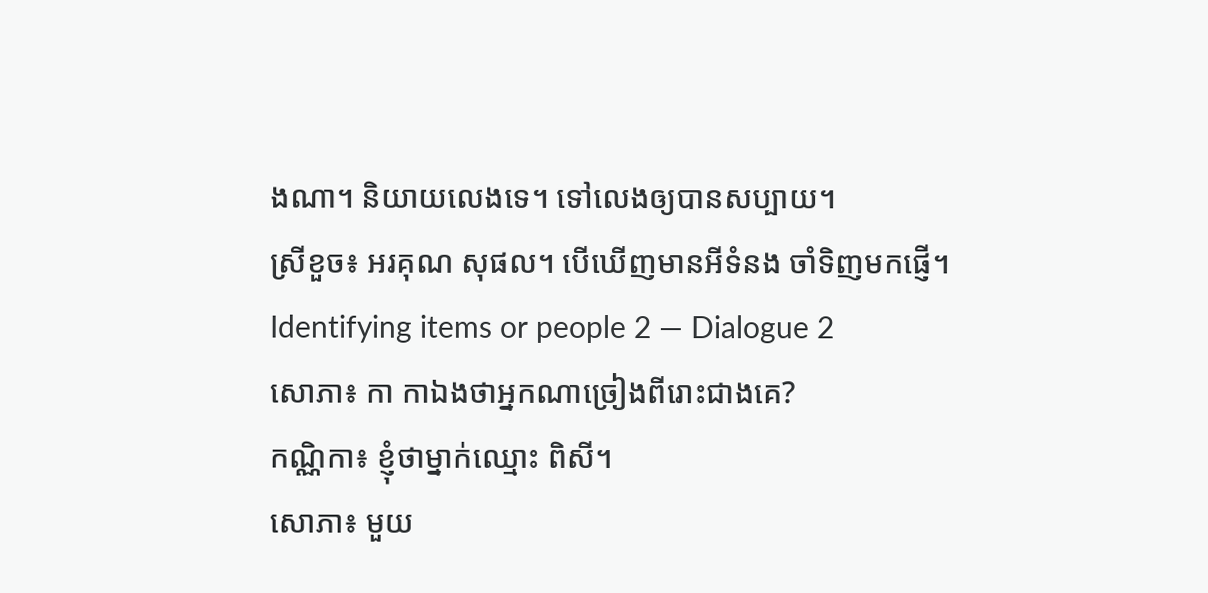ងណា។ និយាយលេងទេ។ ទៅលេងឲ្យបានសប្បាយ។
ស្រីខួច៖ អរគុណ សុផល។ បើឃើញមានអីទំនង ចាំទិញមកផ្ញើ។
Identifying items or people 2 — Dialogue 2
សោភា៖ កា កាឯងថាអ្នកណាច្រៀងពីរោះជាងគេ?
កណ្ណិកា៖ ខ្ញុំថាម្នាក់ឈ្មោះ ពិសី។
សោភា៖ មួយ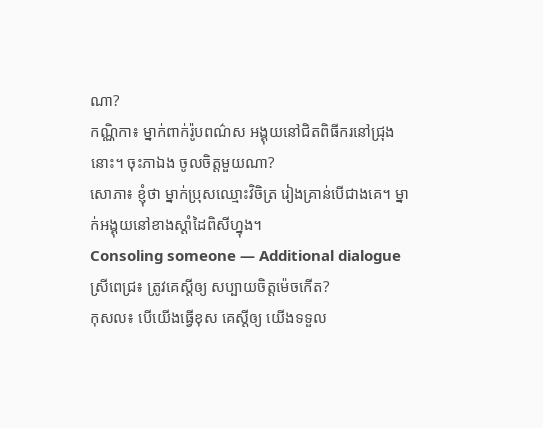ណា?
កណ្ណិកា៖ ម្នាក់ពាក់រ៉ូបពណ៌ស អង្គុយនៅជិតពិធីករនៅជ្រុងនោះ។ ចុះភាឯង ចូលចិត្តមួយណា?
សោភា៖ ខ្ញុំថា ម្នាក់ប្រុសឈ្មោះវិចិត្រ រៀងគ្រាន់បើជាងគេ។ ម្នាក់អង្គុយនៅខាងស្ដាំដៃពិសីហ្នុង។
Consoling someone — Additional dialogue
ស្រីពេជ្រ៖ ត្រូវគេស្ដីឲ្យ សប្បាយចិត្តម៉េចកើត?
កុសល៖ បើយើងធ្វើខុស គេស្ដីឲ្យ យើងទទួល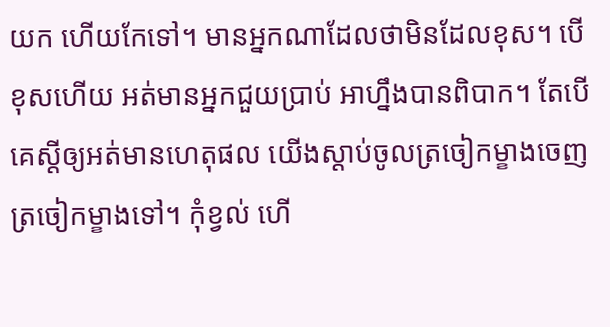យក ហើយកែទៅ។ មានអ្នកណាដែលថាមិនដែលខុស។ បើខុសហើយ អត់មានអ្នកជួយប្រាប់ អាហ្នឹងបានពិបាក។ តែបើគេស្ដីឲ្យអត់មានហេតុផល យើងស្ដាប់ចូលត្រចៀកម្ខាងចេញត្រចៀកម្ខាងទៅ។ កុំខ្វល់ ហើ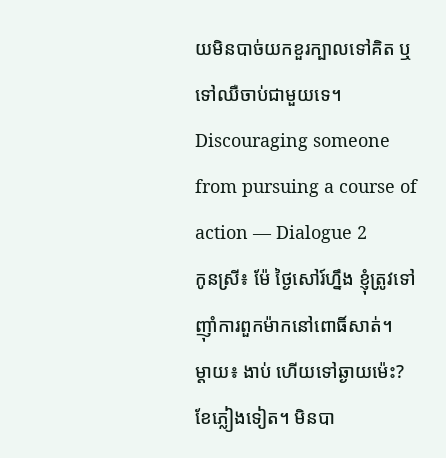យមិនបាច់យកខួរក្បាលទៅគិត ឬទៅឈឺចាប់ជាមួយទេ។
Discouraging someone from pursuing a course of action — Dialogue 2
កូនស្រី៖ ម៉ែ ថ្ងៃសៅរ៍ហ្នឹង ខ្ញុំត្រូវទៅញ៉ាំការពួកម៉ាកនៅពោធិ៍សាត់។
ម្ដាយ៖ ងាប់ ហើយទៅឆ្ងាយម៉េះ? ខែភ្លៀងទៀត។ មិនបា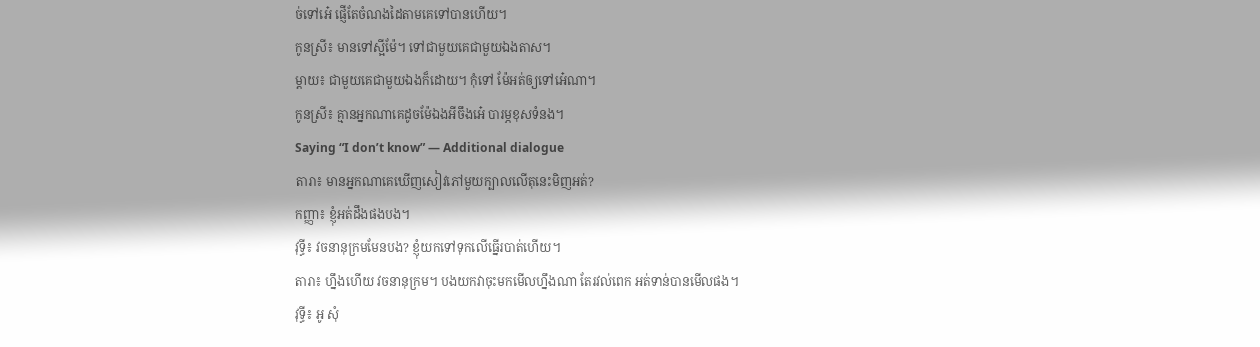ច់ទៅអេ៎ ផ្ញើតែចំណងដៃតាមគេទៅបានហើយ។
កូនស្រី៖ មានទៅស្អីម៉ែ។ ទៅជាមួយគេជាមួយឯងតាស។
ម្ដាយ៖ ជាមួយគេជាមួយឯងក៏ដោយ។ កុំទៅ ម៉ែអត់ឲ្យទៅអេ៎ណា។
កូនស្រី៖ គ្មានអ្នកណាគេដូចម៉ែឯងអីចឹងអេ៎ បារម្ភខុសទំនង។
Saying “I don’t know” — Additional dialogue
តារា៖ មានអ្នកណាគេឃើញសៀវភៅមួយក្បាលលើតុនេះមិញអត់?
កញ្ញា៖ ខ្ញុំអត់ដឹងផងបង។
វុទ្ធី៖ វចនានុក្រមមែនបង? ខ្ញុំយកទៅទុកលើធ្នើរបាត់ហើយ។
តារា៖ ហ្នឹងហើយ វចនានុក្រម។ បងយកវាចុះមកមើលហ្នឹងណា តែរវល់ពេក អត់ទាន់បានមើលផង។
វុទ្ធី៖ អូ សុំ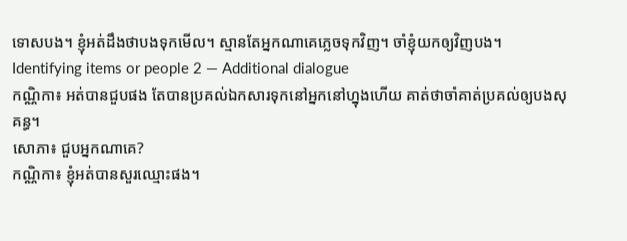ទោសបង។ ខ្ញុំអត់ដឹងថាបងទុកមើល។ ស្មានតែអ្នកណាគេភ្លេចទុកវិញ។ ចាំខ្ញុំយកឲ្យវិញបង។
Identifying items or people 2 — Additional dialogue
កណ្ណិកា៖ អត់បានជួបផង តែបានប្រគល់ឯកសារទុកនៅអ្នកនៅហ្នុងហើយ គាត់ថាចាំគាត់ប្រគល់ឲ្យបងសុគន្ធ។
សោភា៖ ជួបអ្នកណាគេ?
កណ្ណិកា៖ ខ្ញុំអត់បានសួរឈ្មោះផង។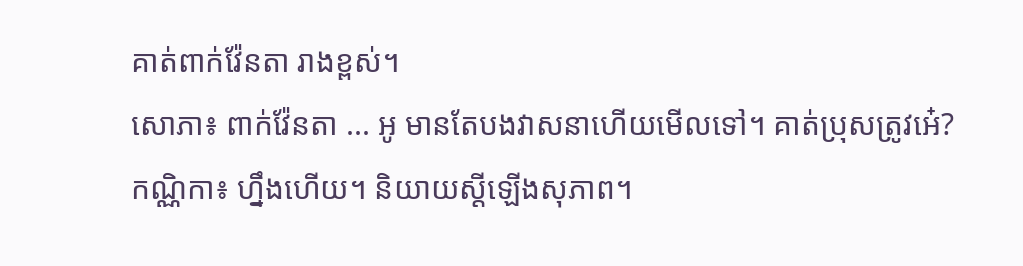គាត់ពាក់វ៉ែនតា រាងខ្ពស់។
សោភា៖ ពាក់វ៉ែនតា ... អូ មានតែបងវាសនាហើយមើលទៅ។ គាត់ប្រុសត្រូវអេ៎?
កណ្ណិកា៖ ហ្នឹងហើយ។ និយាយស្ដីឡើងសុភាព។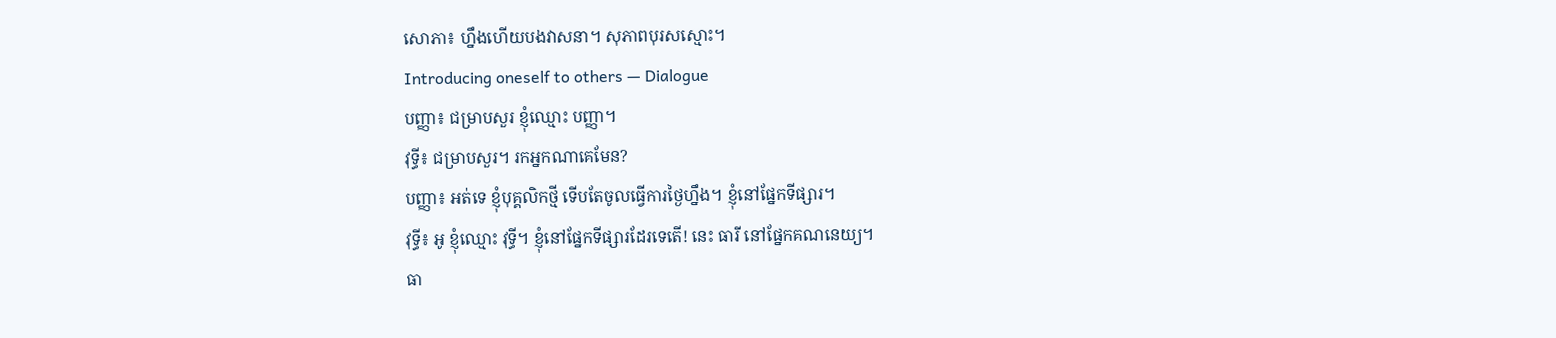សោភា៖ ហ្នឹងហើយបងវាសនា។ សុភាពបុរសស្មោះ។
Introducing oneself to others — Dialogue
បញ្ញា៖ ជម្រាបសួរ ខ្ញុំឈ្មោះ បញ្ញា។
វុទ្ធី៖ ជម្រាបសួរ។ រកអ្នកណាគេមែន?
បញ្ញា៖ អត់ទេ ខ្ញុំបុគ្គលិកថ្មី ទើបតែចូលធ្វើការថ្ងៃហ្នឹង។ ខ្ញុំនៅផ្នែកទីផ្សារ។
វុទ្ធី៖ អូ ខ្ញុំឈ្មោះ វុទ្ធី។ ខ្ញុំនៅផ្នែកទីផ្សារដែរទេតើ! នេះ ធារី នៅផ្នែកគណនេយ្យ។
ធា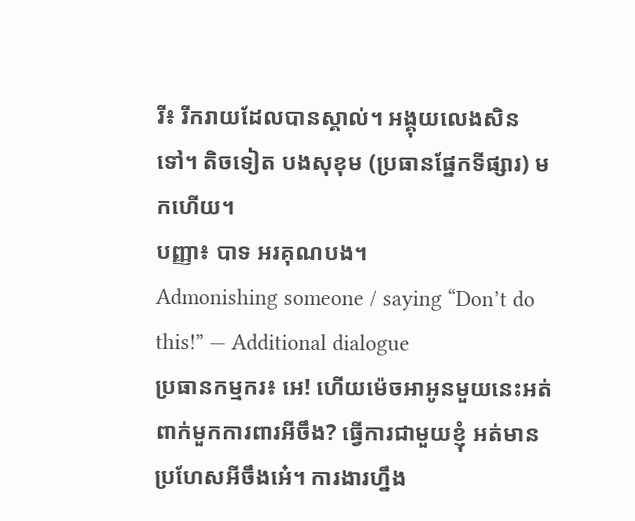រី៖ រីករាយដែលបានស្គាល់។ អង្គុយលេងសិនទៅ។ តិចទៀត បងសុខុម (ប្រធានផ្នែកទីផ្សារ) មកហើយ។
បញ្ញា៖ បាទ អរគុណបង។
Admonishing someone / saying “Don’t do this!” — Additional dialogue
ប្រធានកម្មករ៖ អេ! ហើយម៉េចអាអូនមួយនេះអត់ពាក់មួកការពារអីចឹង? ធ្វើការជាមួយខ្ញុំ អត់មានប្រហែសអីចឹងអេ៎។ ការងារហ្នឹង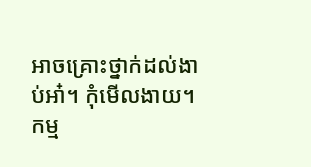អាចគ្រោះថ្នាក់ដល់ងាប់អា៎។ កុំមើលងាយ។
កម្ម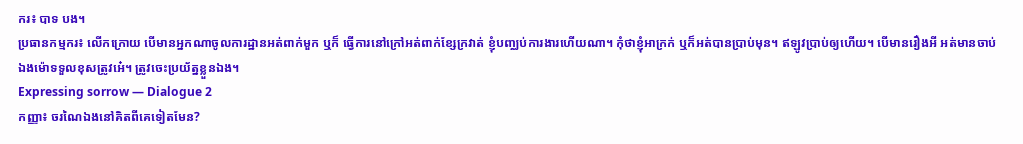ករ៖ បាទ បង។
ប្រធានកម្មករ៖ លើកក្រោយ បើមានអ្នកណាចូលការដ្ឋានអត់ពាក់មួក ឬក៏ ធ្វើការនៅក្រៅអត់ពាក់ខ្សែក្រវាត់ ខ្ញុំបញ្ឈប់ការងារហើយណា។ កុំថាខ្ញុំអាក្រក់ ឬក៏អត់បានប្រាប់មុន។ ឥឡូវប្រាប់ឲ្យហើយ។ បើមានរឿងអី អត់មានចាប់ឯងម៉ោទទួលខុសត្រូវអេ៎។ ត្រូវចេះប្រយ័ត្នខ្លួនឯង។
Expressing sorrow — Dialogue 2
កញ្ញា៖ ចរណៃឯងនៅគិតពីគេទៀតមែន?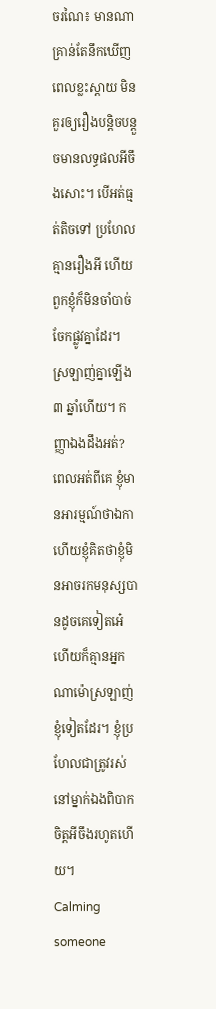ចរណៃ៖ មានណា គ្រាន់តែនឹកឃើញពេលខ្លះស្ដាយ មិនគួរឲ្យរឿងបន្តិចបន្តួចមានលទ្ធផលអីចឹងសោះ។ បើអត់ធ្មត់តិចទៅ ប្រហែលគ្មានរឿងអី ហើយពួកខ្ញុំក៏មិនចាំបាច់ចែកផ្លូវគ្នាដែរ។ ស្រឡាញ់គ្នាឡើង ៣ ឆ្នាំហើយ។ កញ្ញាឯងដឹងអត់? ពេលអត់ពីគេ ខ្ញុំមានអារម្មណ៍ថាឯកា ហើយខ្ញុំគិតថាខ្ញុំមិនអាចរកមនុស្សបានដូចគេទៀតអេ៎ ហើយក៏គ្មានអ្នកណាម៉ោស្រឡាញ់ខ្ញុំទៀតដែរ។ ខ្ញុំប្រហែលជាត្រូវរស់នៅម្នាក់ឯងពិបាកចិត្តអីចឹងរហូតហើយ។
Calming someone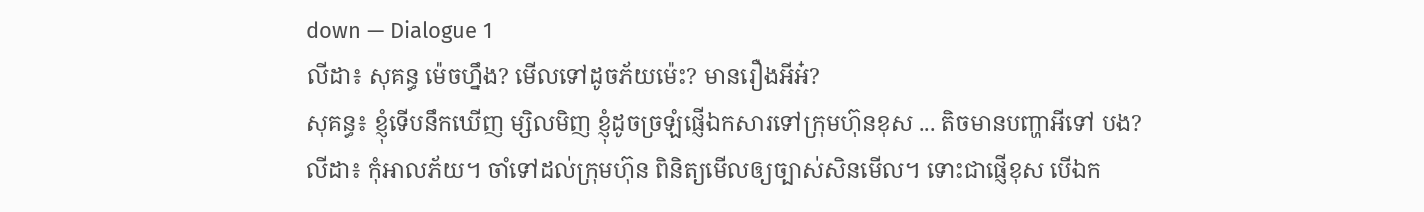down — Dialogue 1
លីដា៖ សុគន្ធ ម៉េចហ្នឹង? មើលទៅដូចភ័យម៉េះ? មានរឿងអីអ៎?
សុគន្ធ៖ ខ្ញុំទើបនឹកឃើញ ម្សិលមិញ ខ្ញុំដូចច្រឡំផ្ញើឯកសារទៅក្រុមហ៊ុនខុស ... តិចមានបញ្ហាអីទៅ បង?
លីដា៖ កុំអាលភ័យ។ ចាំទៅដល់ក្រុមហ៊ុន ពិនិត្យមើលឲ្យច្បាស់សិនមើល។ ទោះជាផ្ញើខុស បើឯក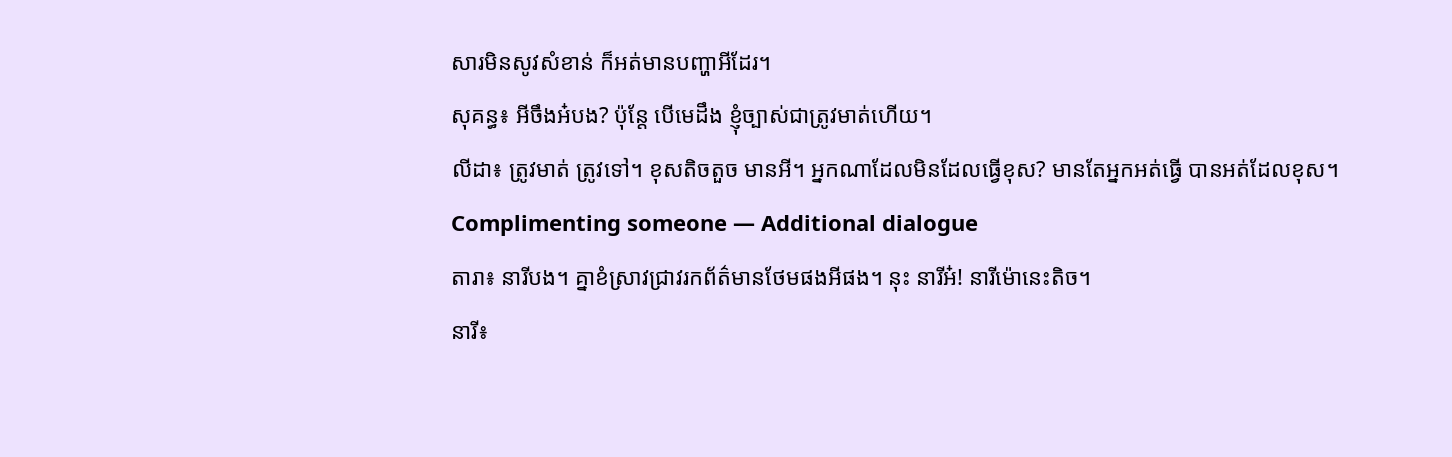សារមិនសូវសំខាន់ ក៏អត់មានបញ្ហាអីដែរ។
សុគន្ធ៖ អីចឹងអ៎បង? ប៉ុន្តែ បើមេដឹង ខ្ញុំច្បាស់ជាត្រូវមាត់ហើយ។
លីដា៖ ត្រូវមាត់ ត្រូវទៅ។ ខុសតិចតួច មានអី។ អ្នកណាដែលមិនដែលធ្វើខុស? មានតែអ្នកអត់ធ្វើ បានអត់ដែលខុស។
Complimenting someone — Additional dialogue
តារា៖ នារីបង។ គ្នាខំស្រាវជ្រាវរកព័ត៌មានថែមផងអីផង។ នុះ នារីអ៎! នារីម៉ោនេះតិច។
នារី៖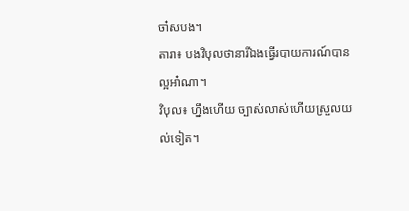ចា៎សបង។
តារា៖ បងវិបុលថានារីឯងធ្វើរបាយការណ៍បានល្អអា៎ណា។
វិបុល៖ ហ្នឹងហើយ ច្បាស់លាស់ហើយស្រួលយល់ទៀត។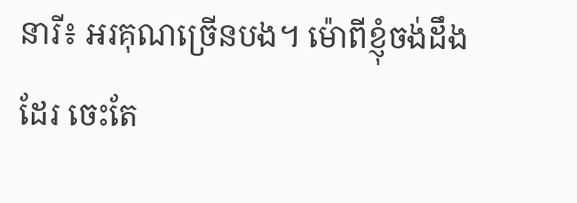នារី៖ អរគុណច្រើនបង។ ម៉ោពីខ្ញុំចង់ដឹងដែរ ចេះតែ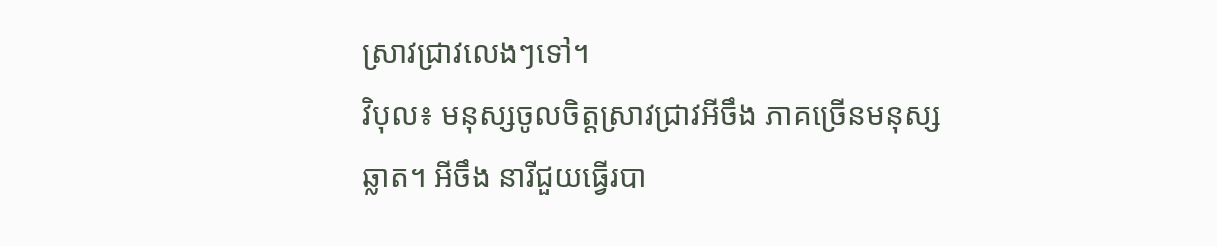ស្រាវជ្រាវលេងៗទៅ។
វិបុល៖ មនុស្សចូលចិត្តស្រាវជ្រាវអីចឹង ភាគច្រើនមនុស្សឆ្លាត។ អីចឹង នារីជួយធ្វើរបា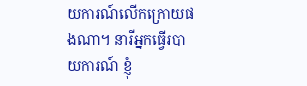យការណ៍លើកក្រោយផងណា។ នារីអ្នកធ្វើរបាយការណ៍ ខ្ញុំ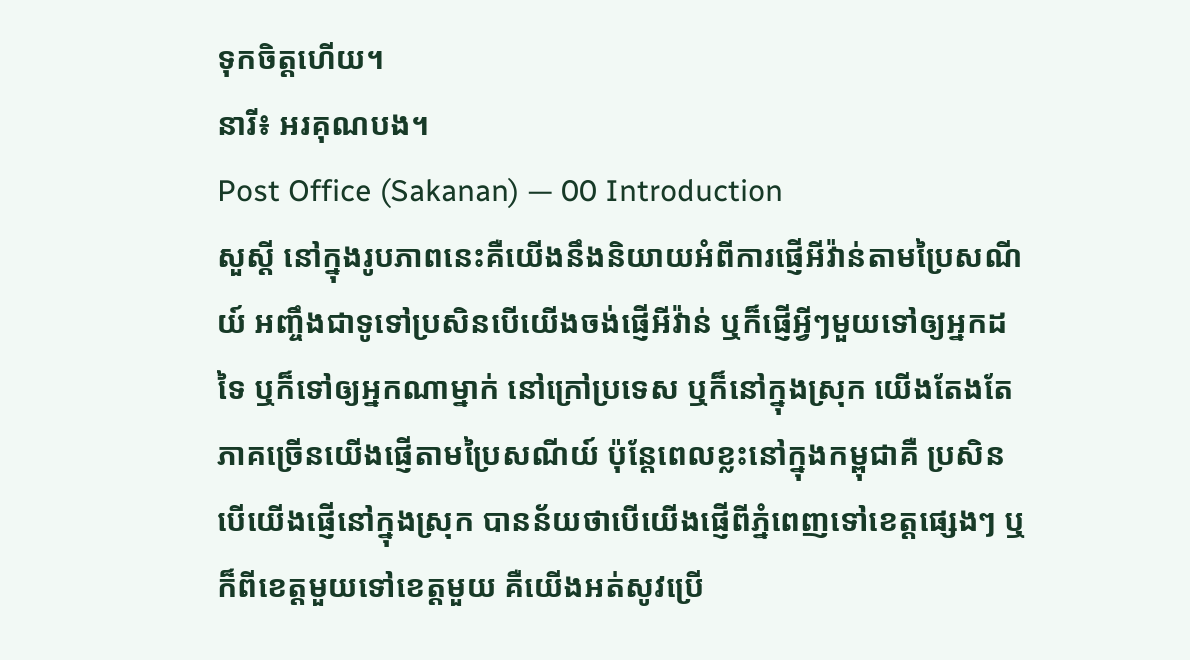ទុកចិត្តហើយ។
នារី៖ អរគុណបង។
Post Office (Sakanan) — 00 Introduction
សួស្ដី នៅក្នុងរូបភាពនេះគឺយើងនឹងនិយាយអំពីការផ្ញើអីវ៉ាន់តាមប្រៃសណីយ៍ អញ្ចឹងជាទូទៅប្រសិនបើយើងចង់ផ្ញើអីវ៉ាន់ ឬក៏ផ្ញើអ្វីៗមួយទៅឲ្យអ្នកដទៃ ឬក៏ទៅឲ្យអ្នកណាម្នាក់ នៅក្រៅប្រទេស ឬក៏នៅក្នុងស្រុក យើងតែងតែភាគច្រើនយើងផ្ញើតាមប្រៃសណីយ៍ ប៉ុន្តែពេលខ្លះនៅក្នុងកម្ពុជាគឺ ប្រសិនបើយើងផ្ញើនៅក្នុងស្រុក បានន័យថាបើយើងផ្ញើពីភ្នំពេញទៅខេត្តផ្សេងៗ ឬក៏ពីខេត្តមួយទៅខេត្តមួយ គឺយើងអត់សូវប្រើ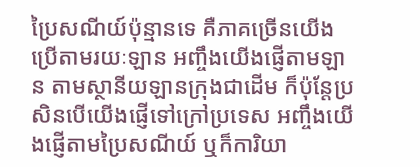ប្រៃសណីយ៍ប៉ុន្មានទេ គឺភាគច្រើនយើងប្រើតាមរយៈឡាន អញ្ចឹងយើងផ្ញើតាមឡាន តាមស្ថានីយឡានក្រុងជាដើម ក៏ប៉ុន្តែប្រសិនបើយើងផ្ញើទៅក្រៅប្រទេស អញ្ចឹងយើងផ្ញើតាមប្រៃសណីយ៍ ឬក៏ការិយា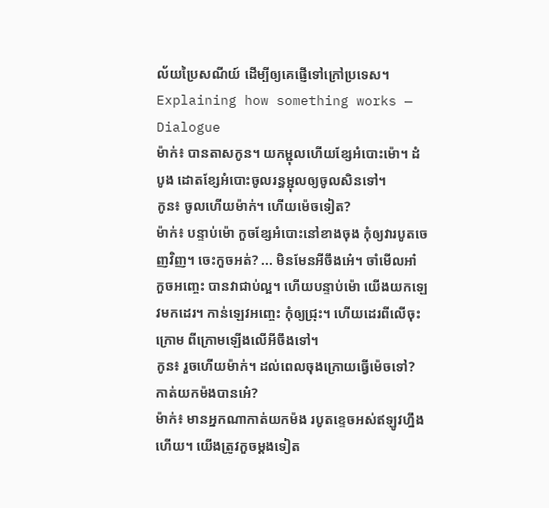ល័យប្រៃសណីយ៍ ដើម្បីឲ្យគេផ្ញើទៅក្រៅប្រទេស។
Explaining how something works — Dialogue
ម៉ាក់៖ បានតាសកូន។ យកម្ជុលហើយខ្សែអំបោះម៉ោ។ ដំបូង ដោតខ្សែអំបោះចូលរន្ធម្ជុលឲ្យចូលសិនទៅ។
កូន៖ ចូលហើយម៉ាក់។ ហើយម៉េចទៀត?
ម៉ាក់៖ បន្ទាប់ម៉ោ កួចខ្សែអំបោះនៅខាងចុង កុំឲ្យវារបូតចេញវិញ។ ចេះកួចអត់? ... មិនមែនអីចឹងអេ៎។ ចាំមើលអា៎ កួចអញ្ចេះ បានវាជាប់ល្អ។ ហើយបន្ទាប់ម៉ោ យើងយកឡេវមកដេរ។ កាន់ឡេវអញ្ចេះ កុំឲ្យជ្រុះ។ ហើយដេរពីលើចុះក្រោម ពីក្រោមឡើងលើអីចឹងទៅ។
កូន៖ រួចហើយម៉ាក់។ ដល់ពេលចុងក្រោយធ្វើម៉េចទៅ? កាត់យកម៉ងបានអេ៎?
ម៉ាក់៖ មានអ្នកណាកាត់យកម៉ង របូតខ្ទេចអស់ឥឡូវហ្នឹងហើយ។ យើងត្រូវកួចម្ដងទៀត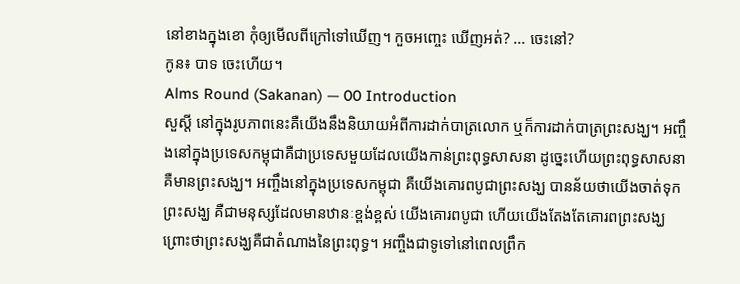នៅខាងក្នុងខោ កុំឲ្យមើលពីក្រៅទៅឃើញ។ កួចអញ្ចេះ ឃើញអត់? ... ចេះនៅ?
កូន៖ បាទ ចេះហើយ។
Alms Round (Sakanan) — 00 Introduction
សួស្ដី នៅក្នុងរូបភាពនេះគឺយើងនឹងនិយាយអំពីការដាក់បាត្រលោក ឬក៏ការដាក់បាត្រព្រះសង្ឃ។ អញ្ចឹងនៅក្នុងប្រទេសកម្ពុជាគឺជាប្រទេសមួយដែលយើងកាន់ព្រះពុទ្ធសាសនា ដូច្នេះហើយព្រះពុទ្ធសាសនាគឺមានព្រះសង្ឃ។ អញ្ចឹងនៅក្នុងប្រទេសកម្ពុជា គឺយើងគោរពបូជាព្រះសង្ឃ បានន័យថាយើងចាត់ទុកព្រះសង្ឃ គឺជាមនុស្សដែលមានឋានៈខ្ពង់ខ្ពស់ យើងគោរពបូជា ហើយយើងតែងតែគោរពព្រះសង្ឃ ព្រោះថាព្រះសង្ឃគឺជាតំណាងនៃព្រះពុទ្ធ។ អញ្ចឹងជាទូទៅនៅពេលព្រឹក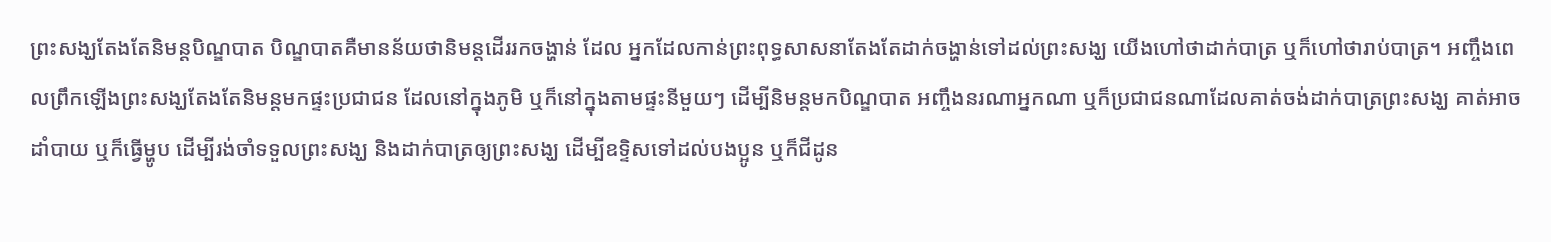ព្រះសង្ឃតែងតែនិមន្តបិណ្ឌបាត បិណ្ឌបាតគឺមានន័យថានិមន្តដើររកចង្ហាន់ ដែល អ្នកដែលកាន់ព្រះពុទ្ធសាសនាតែងតែដាក់ចង្ហាន់ទៅដល់ព្រះសង្ឃ យើងហៅថាដាក់បាត្រ ឬក៏ហៅថារាប់បាត្រ។ អញ្ចឹងពេលព្រឹកឡើងព្រះសង្ឃតែងតែនិមន្តមកផ្ទះប្រជាជន ដែលនៅក្នុងភូមិ ឬក៏នៅក្នុងតាមផ្ទះនីមួយៗ ដើម្បីនិមន្តមកបិណ្ឌបាត អញ្ចឹងនរណាអ្នកណា ឬក៏ប្រជាជនណាដែលគាត់ចង់ដាក់បាត្រព្រះសង្ឃ គាត់អាចដាំបាយ ឬក៏ធ្វើម្ហូប ដើម្បីរង់ចាំទទួលព្រះសង្ឃ និងដាក់បាត្រឲ្យព្រះសង្ឃ ដើម្បីឧទ្ទិសទៅដល់បងប្អូន ឬក៏ជីដូន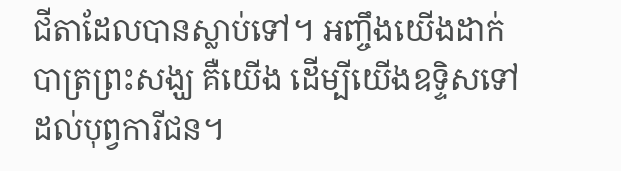ជីតាដែលបានស្លាប់ទៅ។ អញ្ចឹងយើងដាក់បាត្រព្រះសង្ឃ គឺយើង ដើម្បីយើងឧទ្ទិសទៅដល់បុព្វការីជន។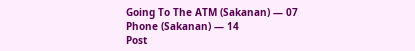Going To The ATM (Sakanan) — 07
Phone (Sakanan) — 14
Post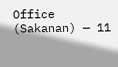Office (Sakanan) — 11